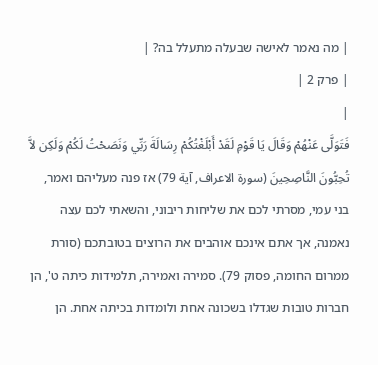| מה נאמר לאישה שבעלה מתעלל בה? |
| פרק 2 |
|
فَتَوَلَّى عَنْهُمْ وَقَالَ يَا قَوْمِ لَقَدْ أَبْلَغْتُكُمْ رِسَالَةَ رَبِّي وَنَصَحْتُ لَكُمْ وَلَكِن لاَّ تُحِبُّونَ النَّاصِحِينَ (سورۃ الاعراف, آية 79) אז פנה מעליהם ואמר, בני עמי, מסרתי לכם את שליחות ריבוני, והשאתי לכם עצה נאמנה, אך אתם אינכם אוהבים את הרוצים בטובתכם (סורת ממרום החומה, פסוק 79). סמירה ואמירה, תלמידות כיתה ט', הן חברות טובות שגדלו בשכונה אחת ולומדות בכיתה אחת. הן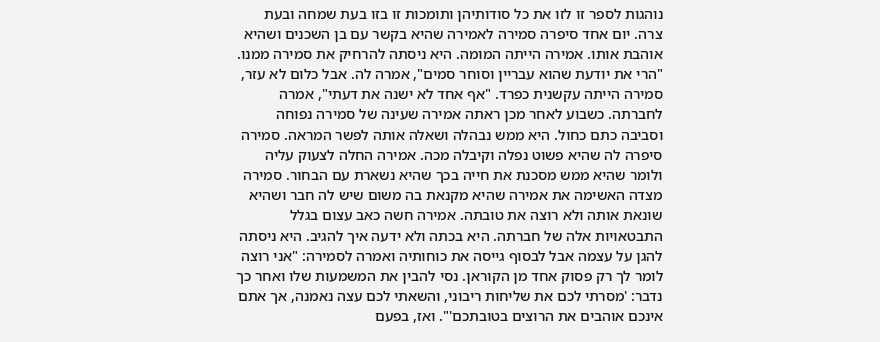נוהגות לספר זו לזו את כל סודותיהן ותומכות זו בזו בעת שמחה ובעת צרה. יום אחד סיפרה סמירה לאמירה שהיא בקשר עם בן השכנים ושהיא אוהבת אותו. אמירה הייתה המומה. היא ניסתה להרחיק את סמירה ממנו. "הרי את יודעת שהוא עבריין וסוחר סמים", אמרה לה. אבל כלום לא עזר, סמירה הייתה עקשנית כפרד. "אף אחד לא ישנה את דעתי", אמרה לחברתה. כשבוע לאחר מכן ראתה אמירה שעינה של סמירה נפוחה וסביבה כתם כחול. היא ממש נבהלה ושאלה אותה לפשר המראה. סמירה סיפרה לה שהיא פשוט נפלה וקיבלה מכה. אמירה החלה לצעוק עליה ולומר שהיא ממש מסכנת את חייה בכך שהיא נשארת עם הבחור. סמירה מצדה האשימה את אמירה שהיא מקנאת בה משום שיש לה חבר ושהיא שונאת אותה ולא רוצה את טובתה. אמירה חשה כאב עצום בגלל התבטאויות אלה של חברתה. היא בכתה ולא ידעה איך להגיב. היא ניסתה להגן על עצמה אבל לבסוף גייסה את כוחותיה ואמרה לסמירה: "אני רוצה לומר לך רק פסוק אחד מן הקוראן. נסי להבין את המשמעות שלו ואחר כך נדבר: 'מסרתי לכם את שליחות ריבוני, והשאתי לכם עצה נאמנה, אך אתם אינכם אוהבים את הרוצים בטובתכם'". ואז, בפעם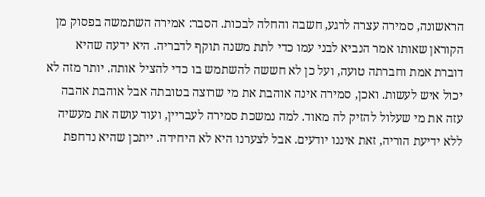הראשונה, סמירה עצרה לרגע, חשבה והחלה לבכות. הסבר: אמירה השתמשה בפסוק מן הקוראן שאותו אמר הנביא לבני עמו כדי לתת משנה תוקף לדבריה. היא ידעה שהיא דוברת אמת וחברתה טועה, ועל כן לא חששה להשתמש בו כדי להציל אותה. יותר מזה לא יכול איש לעשות. ואכן, סמירה אינה אוהבת את מי שרוצה בטובתה אבל אוהבת אהבה עזה את מי שעלול להזיק לה מאוד. למה נמשכת סמירה לעבריין, ועוד עושה את מעשיה ללא ידיעת הוריה, זאת איננו יודעים. אבל לצערנו היא לא היחידה. ייתכן שהיא נדחפת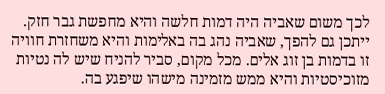לכך משום שאביה היה דמות חלשה והיא מחפשת גבר חזק. ייתכן גם להפך, שאביה נהג בה באלימות והיא משחזרת חוויה זו בדמות בן זוג אלים. מכל מקום, סביר להניח שיש לה נטיות מזוכיסטיות והיא ממש מזמינה מישהו שיפגע בה.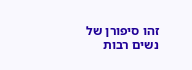זהו סיפורן של נשים רבות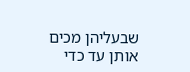שבעליהן מכים אותן עד כדי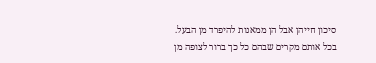סיכון חייהן אבל הן ממאנות להיפרד מן הבעל. בכל אותם מקרים שבהם כל כך ברור לצופה מן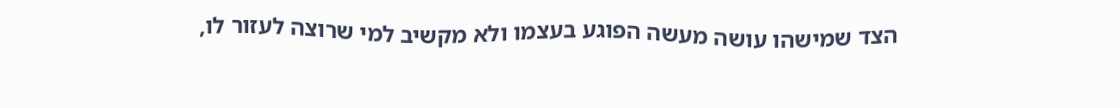הצד שמישהו עושה מעשה הפוגע בעצמו ולא מקשיב למי שרוצה לעזור לו,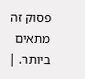פסוק זה מתאים ביותר. |